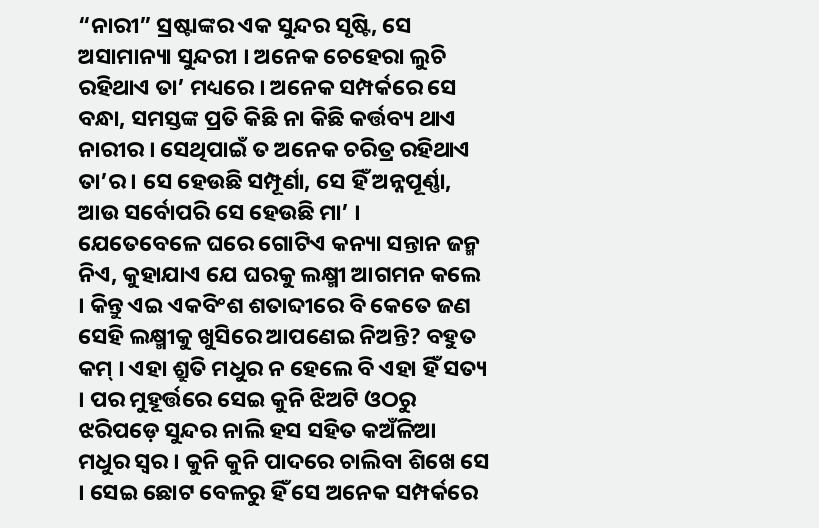“ନାରୀ” ସ୍ରଷ୍ଟାଙ୍କର ଏକ ସୁନ୍ଦର ସୃଷ୍ଟି, ସେ ଅସାମାନ୍ୟା ସୁନ୍ଦରୀ । ଅନେକ ଚେହେରା ଲୁଚି ରହିଥାଏ ତା’ ମଧ୍ୟରେ । ଅନେକ ସମ୍ପର୍କରେ ସେ ବନ୍ଧା, ସମସ୍ତଙ୍କ ପ୍ରତି କିଛି ନା କିଛି କର୍ତ୍ତବ୍ୟ ଥାଏ ନାରୀର । ସେଥିପାଇଁ ତ ଅନେକ ଚରିତ୍ର ରହିଥାଏ ତା’ର । ସେ ହେଉଛି ସମ୍ପୂର୍ଣା, ସେ ହିଁ ଅନ୍ନପୂର୍ଣ୍ଣା, ଆଉ ସର୍ବୋପରି ସେ ହେଉଛି ମା’ ।
ଯେତେବେଳେ ଘରେ ଗୋଟିଏ କନ୍ୟା ସନ୍ତାନ ଜନ୍ମ ନିଏ, କୁହାଯାଏ ଯେ ଘରକୁ ଲକ୍ଷ୍ମୀ ଆଗମନ କଲେ । କିନ୍ତୁ ଏଇ ଏକବିଂଶ ଶତାବ୍ଦୀରେ ବି କେତେ ଜଣ ସେହି ଲକ୍ଷ୍ମୀକୁ ଖୁସିରେ ଆପଣେଇ ନିଅନ୍ତି? ବହୁତ କମ୍ । ଏହା ଶ୍ରୁତି ମଧୁର ନ ହେଲେ ବି ଏହା ହିଁ ସତ୍ୟ । ପର ମୁହୂର୍ତ୍ତରେ ସେଇ କୁନି ଝିଅଟି ଓଠରୁ ଝରିପଡ଼େ ସୁନ୍ଦର ନାଲି ହସ ସହିତ କଅଁଳିଆ ମଧୁର ସ୍ୱର । କୁନି କୁନି ପାଦରେ ଚାଲିବା ଶିଖେ ସେ । ସେଇ ଛୋଟ ବେଳରୁ ହିଁ ସେ ଅନେକ ସମ୍ପର୍କରେ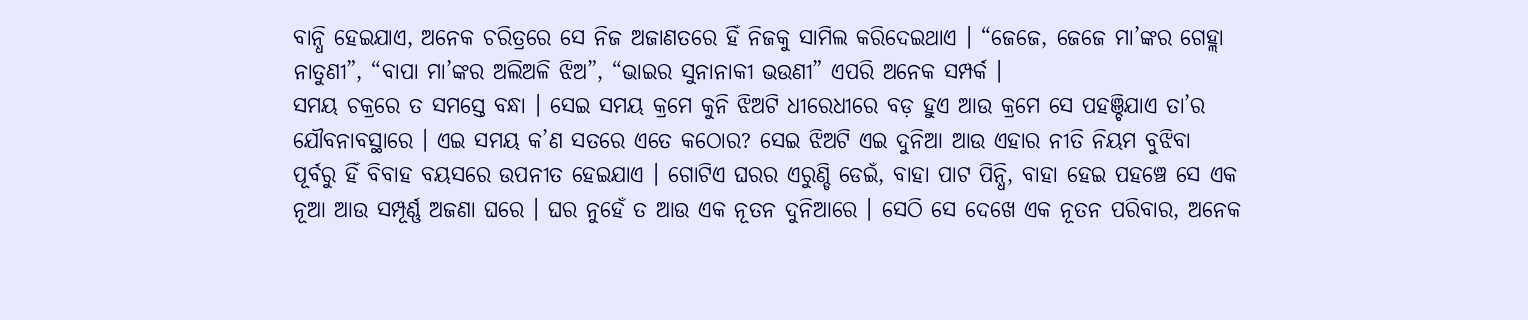ବାନ୍ଧି ହେଇଯାଏ, ଅନେକ ଚରିତ୍ରରେ ସେ ନିଜ ଅଜାଣତରେ ହିଁ ନିଜକୁ ସାମିଲ କରିଦେଇଥାଏ । “ଜେଜେ, ଜେଜେ ମା’ଙ୍କର ଗେହ୍ଲା ନାତୁଣୀ”, “ବାପା ମା’ଙ୍କର ଅଲିଅଳି ଝିଅ”, “ଭାଇର ସୁନାନାକୀ ଭଉଣୀ” ଏପରି ଅନେକ ସମ୍ପର୍କ ।
ସମୟ ଚକ୍ରରେ ତ ସମସ୍ତେ ବନ୍ଧା । ସେଇ ସମୟ କ୍ରମେ କୁନି ଝିଅଟି ଧୀରେଧୀରେ ବଡ଼ ହୁଏ ଆଉ କ୍ରମେ ସେ ପହଞ୍ଚିଯାଏ ତା’ର ଯୌବନାବସ୍ଥାରେ । ଏଇ ସମୟ କ’ଣ ସତରେ ଏତେ କଠୋର? ସେଇ ଝିଅଟି ଏଇ ଦୁନିଆ ଆଉ ଏହାର ନୀତି ନିୟମ ବୁଝିବା ପୂର୍ବରୁ ହିଁ ବିବାହ ବୟସରେ ଉପନୀତ ହେଇଯାଏ । ଗୋଟିଏ ଘରର ଏରୁଣ୍ଡି ଡେଇଁ, ବାହା ପାଟ ପିନ୍ଧି, ବାହା ହେଇ ପହଞ୍ଚେ ସେ ଏକ ନୂଆ ଆଉ ସମ୍ପୂର୍ଣ୍ଣ ଅଜଣା ଘରେ । ଘର ନୁହେଁ ତ ଆଉ ଏକ ନୂତନ ଦୁନିଆରେ । ସେଠି ସେ ଦେଖେ ଏକ ନୂତନ ପରିବାର, ଅନେକ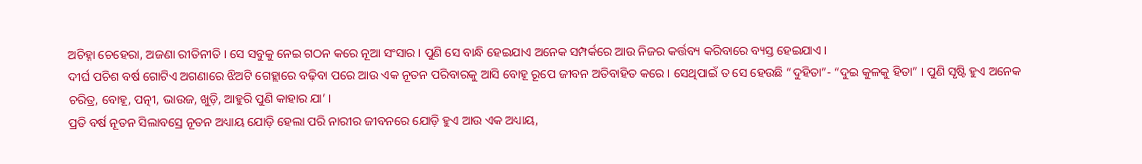ଅଚିହ୍ନା ଚେହେରା, ଅଜଣା ରୀତିନୀତି । ସେ ସବୁକୁ ନେଇ ଗଠନ କରେ ନୂଆ ସଂସାର । ପୁଣି ସେ ବାନ୍ଧି ହେଇଯାଏ ଅନେକ ସମ୍ପର୍କରେ ଆଉ ନିଜର କର୍ତ୍ତବ୍ୟ କରିବାରେ ବ୍ୟସ୍ତ ହେଇଯାଏ ।
ଦୀର୍ଘ ପଚିଶ ବର୍ଷ ଗୋଟିଏ ଅଗଣାରେ ଝିଅଟି ଗେହ୍ଲାରେ ବଢ଼ିବା ପରେ ଆଉ ଏକ ନୂତନ ପରିବାରକୁ ଆସି ବୋହୂ ରୂପେ ଜୀବନ ଅତିବାହିତ କରେ । ସେଥିପାଇଁ ତ ସେ ହେଉଛି “ଦୁହିତା”- “ଦୁଇ କୁଳକୁ ହିତା” । ପୁଣି ସୃଷ୍ଟି ହୁଏ ଅନେକ ଚରିତ୍ର, ବୋହୂ, ପତ୍ନୀ, ଭାଉଜ, ଖୁଡ଼ି, ଆହୁରି ପୁଣି କାହାର ଯା’ ।
ପ୍ରତି ବର୍ଷ ନୂତନ ସିଲାବସ୍ରେ ନୂତନ ଅଧ୍ୟାୟ ଯୋଡ଼ି ହେଲା ପରି ନାରୀର ଜୀବନରେ ଯୋଡ଼ି ହୁଏ ଆଉ ଏକ ଅଧ୍ୟାୟ,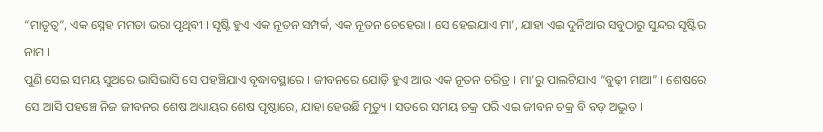“ମାତୃତ୍ୱ”, ଏକ ସ୍ନେହ ମମତା ଭରା ପୃଥିବୀ । ସୃଷ୍ଟି ହୁଏ ଏକ ନୂତନ ସମ୍ପର୍କ, ଏକ ନୂତନ ଚେହେରା । ସେ ହେଇଯାଏ ମା’, ଯାହା ଏଇ ଦୁନିଆର ସବୁଠାରୁ ସୁନ୍ଦର ସୃଷ୍ଟିର ନାମ ।
ପୁଣି ସେଇ ସମୟ ସୁଅରେ ଭାସିଭାସି ସେ ପହଞ୍ଚିଯାଏ ବୃଦ୍ଧାବସ୍ଥାରେ । ଜୀବନରେ ଯୋଡ଼ି ହୁଏ ଆଉ ଏକ ନୂତନ ଚରିତ୍ର । ମା’ରୁ ପାଲଟିଯାଏ “ବୁଢ଼ୀ ମାଆ” । ଶେଷରେ ସେ ଆସି ପହଞ୍ଚେ ନିଜ ଜୀବନର ଶେଷ ଅଧ୍ୟାୟର ଶେଷ ପୃଷ୍ଠାରେ, ଯାହା ହେଉଛି ମୃତ୍ୟୁ । ସତରେ ସମୟ ଚକ୍ର ପରି ଏଇ ଜୀବନ ଚକ୍ର ବି ବଡ଼ ଅଦ୍ଭୁତ ।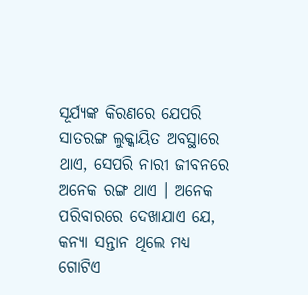ସୂର୍ଯ୍ୟଙ୍କ କିରଣରେ ଯେପରି ସାତରଙ୍ଗ ଲୁକ୍କାୟିତ ଅବସ୍ଥାରେ ଥାଏ, ସେପରି ନାରୀ ଜୀବନରେ ଅନେକ ରଙ୍ଗ ଥାଏ । ଅନେକ ପରିବାରରେ ଦେଖାଯାଏ ଯେ, କନ୍ୟା ସନ୍ତାନ ଥିଲେ ମଧ୍ୟ ଗୋଟିଏ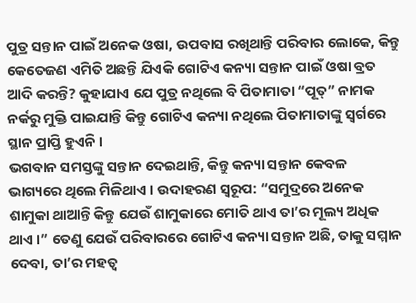ପୁତ୍ର ସନ୍ତାନ ପାଇଁ ଅନେକ ଓଷା, ଉପବାସ ରଖିଥାନ୍ତି ପରିବାର ଲୋକେ, କିନ୍ତୁ କେତେଜଣ ଏମିତି ଅଛନ୍ତି ଯିଏକି ଗୋଟିଏ କନ୍ୟା ସନ୍ତାନ ପାଇଁ ଓଷା ବ୍ରତ ଆଦି କରନ୍ତି? କୁହାଯାଏ ଯେ ପୁତ୍ର ନଥିଲେ ବି ପିତାମାତା “ପୂତ୍” ନାମକ ନର୍କରୁ ମୁକ୍ତି ପାଇଯାନ୍ତି କିନ୍ତୁ ଗୋଟିଏ କନ୍ୟା ନଥିଲେ ପିତାମାତାଙ୍କୁ ସ୍ଵର୍ଗରେ ସ୍ଥାନ ପ୍ରାପ୍ତି ହୁଏନି ।
ଭଗବାନ ସମସ୍ତଙ୍କୁ ସନ୍ତାନ ଦେଇଥାନ୍ତି, କିନ୍ତୁ କନ୍ୟା ସନ୍ତାନ କେବଳ ଭାଗ୍ୟରେ ଥିଲେ ମିଳିଥାଏ । ଉଦାହରଣ ସ୍ୱରୂପ: “ସମୁଦ୍ରରେ ଅନେକ ଶାମୁକା ଥାଆନ୍ତି କିନ୍ତୁ ଯେଉଁ ଶାମୁକାରେ ମୋତି ଥାଏ ତା’ର ମୂଲ୍ୟ ଅଧିକ ଥାଏ ।” ତେଣୁ ଯେଉଁ ପରିବାରରେ ଗୋଟିଏ କନ୍ୟା ସନ୍ତାନ ଅଛି, ତାକୁ ସମ୍ମାନ ଦେବା, ତା’ର ମହତ୍ଵ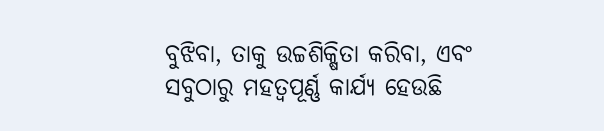ବୁଝିବା, ତାକୁ ଉଚ୍ଚଶିକ୍ଷିତା କରିବା, ଏବଂ ସବୁଠାରୁ ମହତ୍ୱପୂର୍ଣ୍ଣ କାର୍ଯ୍ୟ ହେଉଛି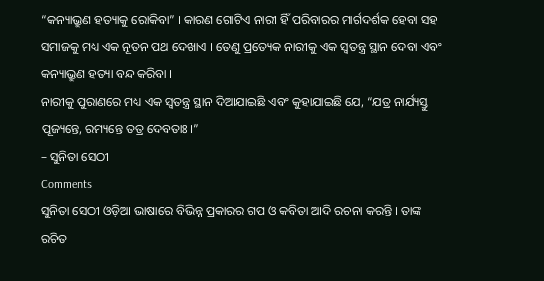“କନ୍ୟାଭ୍ରୁଣ ହତ୍ୟାକୁ ରୋକିବା” । କାରଣ ଗୋଟିଏ ନାରୀ ହିଁ ପରିବାରର ମାର୍ଗଦର୍ଶକ ହେବା ସହ ସମାଜକୁ ମଧ୍ୟ ଏକ ନୂତନ ପଥ ଦେଖାଏ । ତେଣୁ ପ୍ରତ୍ୟେକ ନାରୀକୁ ଏକ ସ୍ୱତନ୍ତ୍ର ସ୍ଥାନ ଦେବା ଏବଂ କନ୍ୟାଭ୍ରୁଣ ହତ୍ୟା ବନ୍ଦ କରିବା ।
ନାରୀକୁ ପୁରାଣରେ ମଧ୍ୟ ଏକ ସ୍ୱତନ୍ତ୍ର ସ୍ଥାନ ଦିଆଯାଇଛି ଏବଂ କୁହାଯାଇଛି ଯେ, “ଯତ୍ର ନାର୍ଯ୍ୟସ୍ତୁ ପୂଜ୍ୟନ୍ତେ, ରମ୍ୟନ୍ତେ ତତ୍ର ଦେବତାଃ ।”
– ସୁନିତା ସେଠୀ
Comments
ସୁନିତା ସେଠୀ ଓଡ଼ିଆ ଭାଷାରେ ବିଭିନ୍ନ ପ୍ରକାରର ଗପ ଓ କବିତା ଆଦି ରଚନା କରନ୍ତି । ତାଙ୍କ ରଚିତ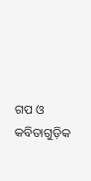ଗପ ଓ କବିତାଗୁଡ଼ିକ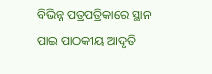ବିଭିନ୍ନ ପତ୍ରପତ୍ରିକାରେ ସ୍ଥାନ ପାଇ ପାଠକୀୟ ଆଦୃତି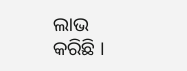ଲାଭ କରିଛି ।